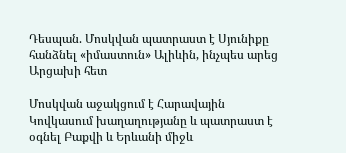Դեսպան. Մոսկվան պատրաստ է Սյունիքը հանձնել «իմաստուն» Ալիևին, ինչպես արեց Արցախի հետ

Մոսկվան աջակցում է Հարավային Կովկասում խաղաղությանը և պատրաստ է օգնել Բաքվի և Երևանի միջև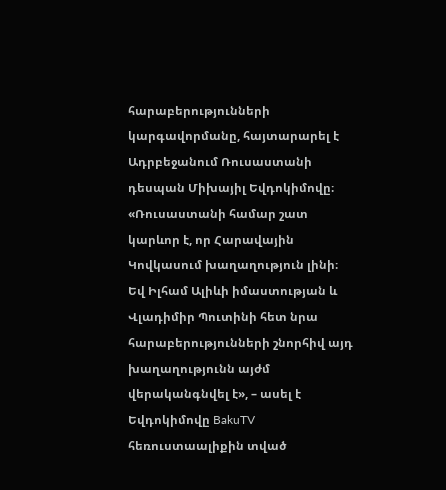հարաբերությունների կարգավորմանը, հայտարարել է Ադրբեջանում Ռուսաստանի դեսպան Միխայիլ Եվդոկիմովը։ «Ռուսաստանի համար շատ կարևոր է, որ Հարավային Կովկասում խաղաղություն լինի։ Եվ Իլհամ Ալիևի իմաստության և Վլադիմիր Պուտինի հետ նրա հարաբերությունների շնորհիվ այդ խաղաղությունն այժմ վերականգնվել է», – ասել է Եվդոկիմովը BakuTV հեռուստաալիքին տված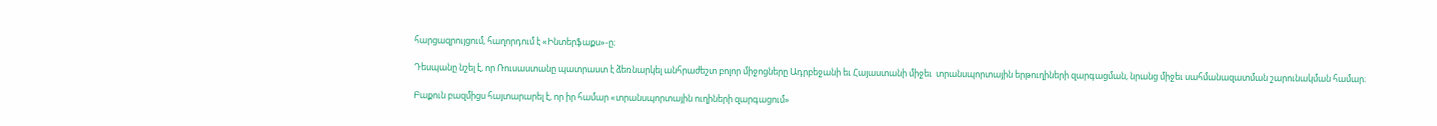հարցազրույցում, հաղորդում է «Ինտերֆաքս»-ը։

Դեսպանը նշել է, որ Ռուսաստանը պատրաստ է ձեռնարկել անհրաժեշտ բոլոր միջոցները Ադրբեջանի եւ Հայաստանի միջեւ  տրանսպորտային երթուղիների զարգացման, նրանց միջեւ սահմանազատման շարունակման համար։

Բաքուն բազմիցս հայտարարել է, որ իր համար «տրանսպորտային ուղիների զարգացում»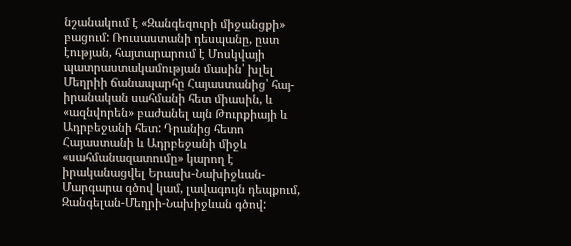նշանակում է «Զանգեզուրի միջանցքի» բացում: Ռուսաստանի դեսպանը, ըստ էության, հայտարարում է Մոսկվայի պատրաստակամության մասին՝ խլել Մեղրիի ճանապարհը Հայաստանից՝ հայ-իրանական սահմանի հետ միասին, և «ազնվորեն» բաժանել այն Թուրքիայի և Ադրբեջանի հետ: Դրանից հետո Հայաստանի և Ադրբեջանի միջև «սահմանազատումը» կարող է իրականացվել Երասխ-Նախիջևան-Մարգարա գծով կամ, լավագույն դեպքում, Զանգելան-Մեղրի-Նախիջևան գծով: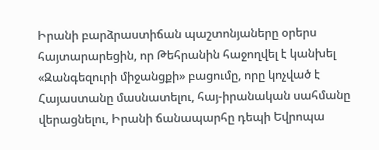Իրանի բարձրաստիճան պաշտոնյաները օրերս հայտարարեցին, որ Թեհրանին հաջողվել է կանխել «Զանգեզուրի միջանցքի» բացումը, որը կոչված է Հայաստանը մասնատելու, հայ-իրանական սահմանը վերացնելու, Իրանի ճանապարհը դեպի Եվրոպա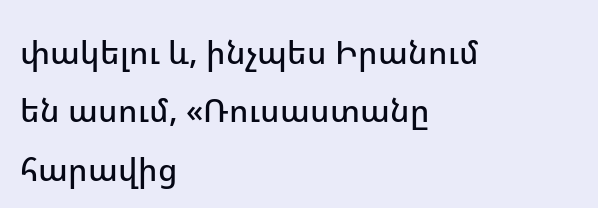փակելու և, ինչպես Իրանում են ասում, «Ռուսաստանը հարավից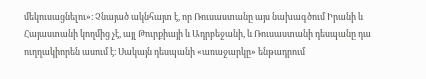մեկուսացնելու»։ Չնայած ակնհայտ է, որ Ռուսաստանը այս նախագծում Իրանի և Հայաստանի կողմից չէ, այլ Թուրքիայի և Ադրբեջանի, և Ռուսաստանի դեսպանը դա ուղղակիորեն ասում է։ Սակայն դեսպանի «առաջարկը» ենթադրում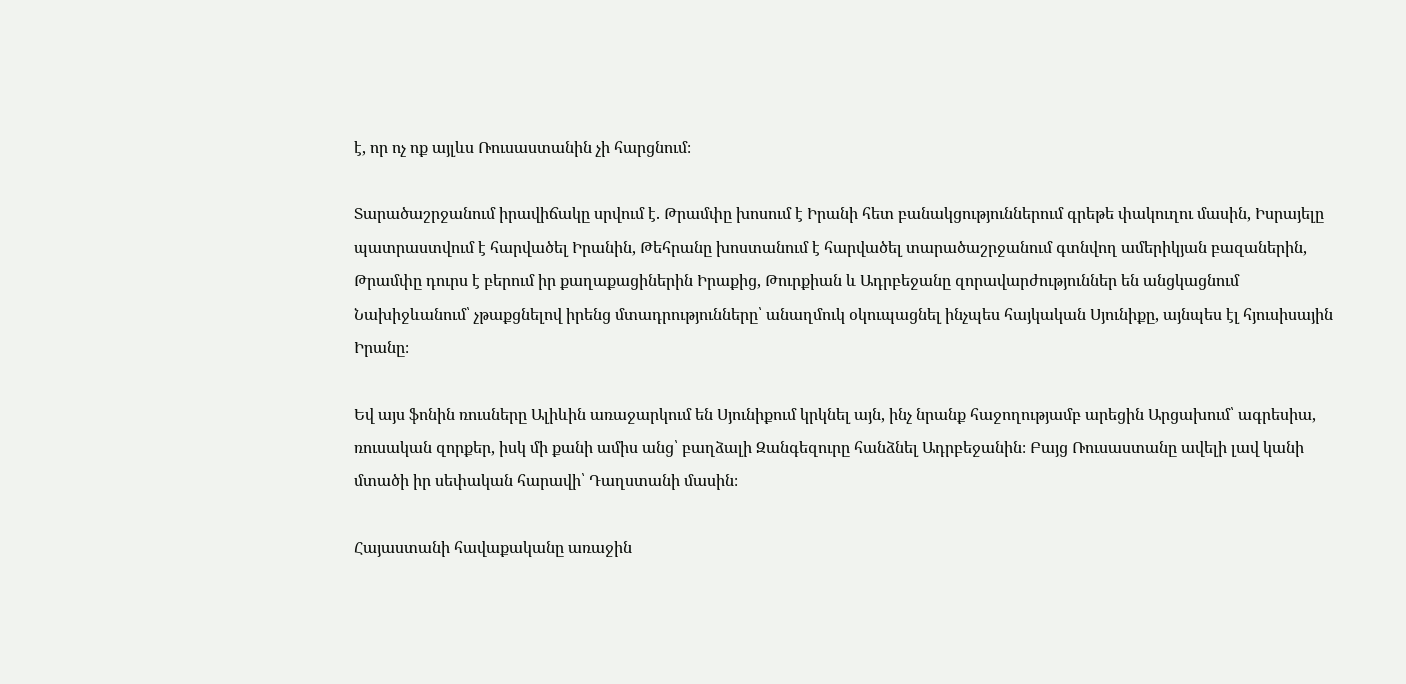է, որ ոչ ոք այլևս Ռուսաստանին չի հարցնում։

Տարածաշրջանում իրավիճակը սրվում է. Թրամփը խոսում է Իրանի հետ բանակցություններում գրեթե փակուղու մասին, Իսրայելը պատրաստվում է հարվածել Իրանին, Թեհրանը խոստանում է հարվածել տարածաշրջանում գտնվող ամերիկյան բազաներին, Թրամփը դուրս է բերում իր քաղաքացիներին Իրաքից, Թուրքիան և Ադրբեջանը զորավարժություններ են անցկացնում Նախիջևանում՝ չթաքցնելով իրենց մտադրությունները՝ անաղմուկ օկուպացնել ինչպես հայկական Սյունիքը, այնպես էլ հյուսիսային Իրանը։

Եվ այս ֆոնին ռուսները Ալիևին առաջարկում են Սյունիքում կրկնել այն, ինչ նրանք հաջողությամբ արեցին Արցախում՝ ագրեսիա, ռուսական զորքեր, իսկ մի քանի ամիս անց՝ բաղձալի Զանգեզուրը հանձնել Ադրբեջանին։ Բայց Ռուսաստանը ավելի լավ կանի մտածի իր սեփական հարավի՝ Դաղստանի մասին։

Հայաստանի հավաքականը առաջին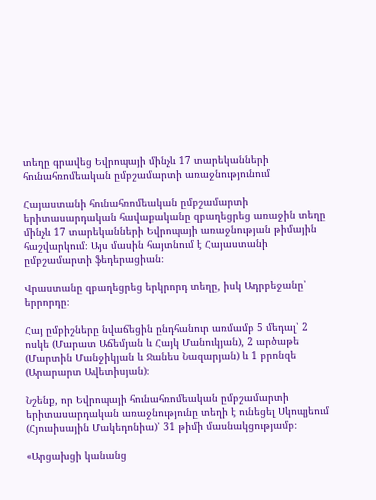տեղը գրավեց Եվրոպայի մինչև 17 տարեկանների հունահռոմեական ըմբշամարտի առաջնությունում

Հայաստանի հունահռոմեական ըմբշամարտի երիտասարդական հավաքականը զբաղեցրեց առաջին տեղը մինչև 17 տարեկանների Եվրոպայի առաջնության թիմային հաշվարկում։ Այս մասին հայտնում է Հայաստանի ըմբշամարտի ֆեդերացիան։

Վրաստանը զբաղեցրեց երկրորդ տեղը, իսկ Ադրբեջանը՝ երրորդը։

Հայ ըմբիշները նվաճեցին ընդհանուր առմամբ 5 մեդալ՝ 2 ոսկե (Մարատ Աճեմյան և Հայկ Մանուկյան), 2 արծաթե (Մարտին Մանջիկյան և Ջանես Նազարյան) և 1 բրոնզե (Արարարտ Ավետիսյան)։

Նշենք, որ Եվրոպայի հունահռոմեական ըմբշամարտի երիտասարդական առաջնությունը տեղի է ունեցել Սկոպյեում (Հյուսիսային Մակեդոնիա)՝ 31 թիմի մասնակցությամբ։

«Արցախցի կանանց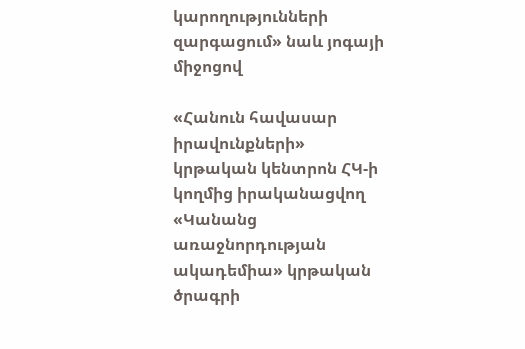կարողությունների զարգացում» նաև յոգայի միջոցով

«Հանուն հավասար իրավունքների» կրթական կենտրոն ՀԿ-ի կողմից իրականացվող «Կանանց առաջնորդության ակադեմիա» կրթական ծրագրի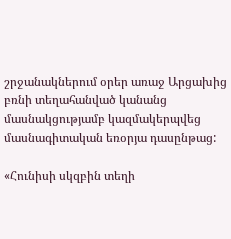շրջանակներում օրեր առաջ Արցախից բռնի տեղահանված կանանց մասնակցությամբ կազմակերպվեց մասնագիտական եռօրյա դասընթաց:

«Հունիսի սկզբին տեղի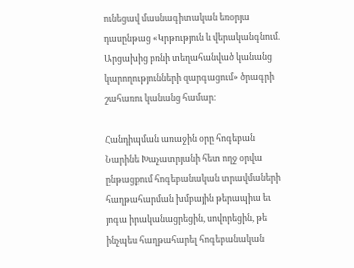ունեցավ մասնագիտական եռօրյա դասընթաց «Կրթություն և վերականգնում. Արցախից բռնի տեղահանված կանանց կարողությունների զարգացում» ծրագրի շահառու կանանց համար։

Հանդիպման առաջին օրը հոգեբան Նարինե Խաչատրյանի հետ ողջ օրվա ընթացքում հոգեբանական տրավմաների հաղթահարման խմբային թերապիա եւ յոգա իրականացրեցին, սովորեցին, թե ինչպես հաղթահարել հոգեբանական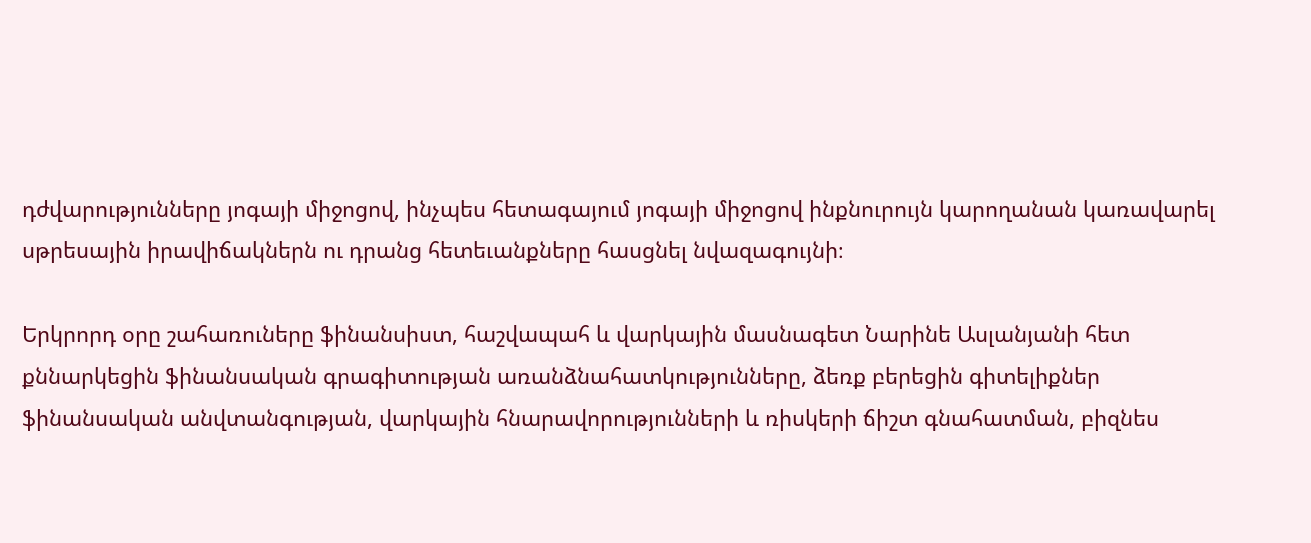դժվարությունները յոգայի միջոցով, ինչպես հետագայում յոգայի միջոցով ինքնուրույն կարողանան կառավարել սթրեսային իրավիճակներն ու դրանց հետեւանքները հասցնել նվազագույնի։

Երկրորդ օրը շահառուները ֆինանսիստ, հաշվապահ և վարկային մասնագետ Նարինե Ասլանյանի հետ քննարկեցին ֆինանսական գրագիտության առանձնահատկությունները, ձեռք բերեցին գիտելիքներ ֆինանսական անվտանգության, վարկային հնարավորությունների և ռիսկերի ճիշտ գնահատման, բիզնես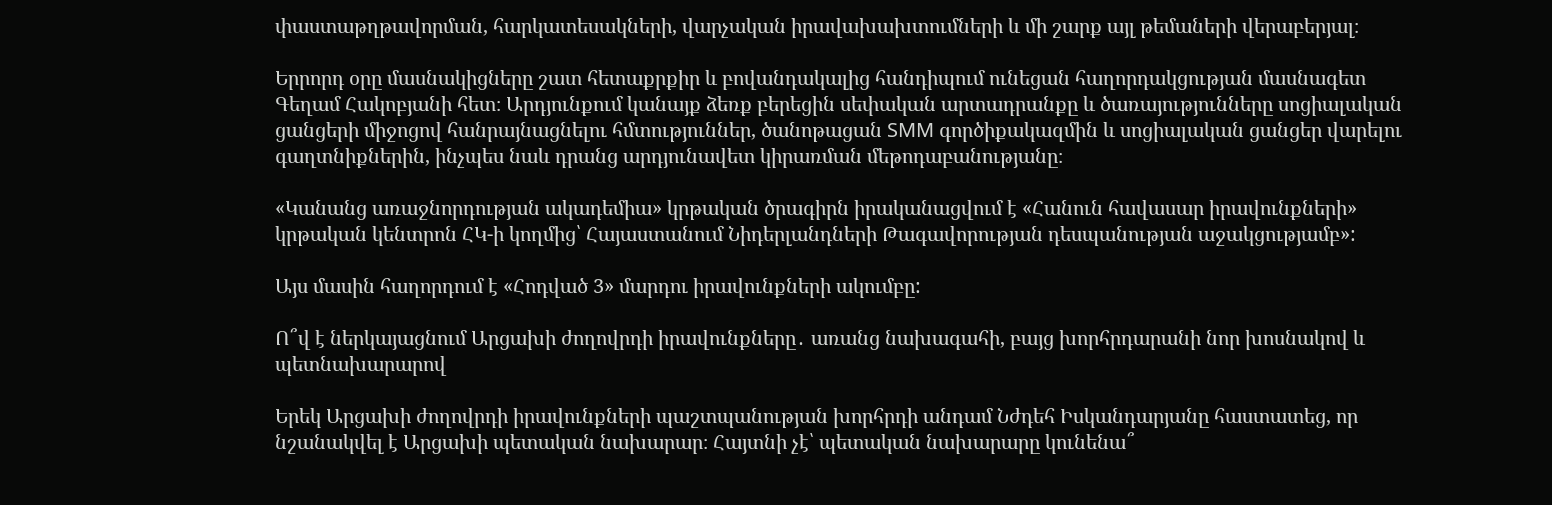փաստաթղթավորման, հարկատեսակների, վարչական իրավախախտումների և մի շարք այլ թեմաների վերաբերյալ։

Երրորդ օրը մասնակիցները շատ հետաքրքիր և բովանդակալից հանդիպում ունեցան հաղորդակցության մասնագետ Գեղամ Հակոբյանի հետ։ Արդյունքում կանայք ձեռք բերեցին սեփական արտադրանքը և ծառայությունները սոցիալական ցանցերի միջոցով հանրայնացնելու հմտություններ, ծանոթացան SMM գործիքակազմին և սոցիալական ցանցեր վարելու գաղտնիքներին, ինչպես նաև դրանց արդյունավետ կիրառման մեթոդաբանությանը։

«Կանանց առաջնորդության ակադեմիա» կրթական ծրագիրն իրականացվում է «Հանուն հավասար իրավունքների» կրթական կենտրոն ՀԿ-ի կողմից՝ Հայաստանում Նիդերլանդների Թագավորության դեսպանության աջակցությամբ»:

Այս մասին հաղորդում է «Հոդված 3» մարդու իրավունքների ակումբը:

Ո՞վ է ներկայացնում Արցախի ժողովրդի իրավունքները․ առանց նախագահի, բայց խորհրդարանի նոր խոսնակով և պետնախարարով

Երեկ Արցախի ժողովրդի իրավունքների պաշտպանության խորհրդի անդամ Նժդեհ Իսկանդարյանը հաստատեց, որ նշանակվել է Արցախի պետական նախարար։ Հայտնի չէ՝ պետական նախարարը կունենա՞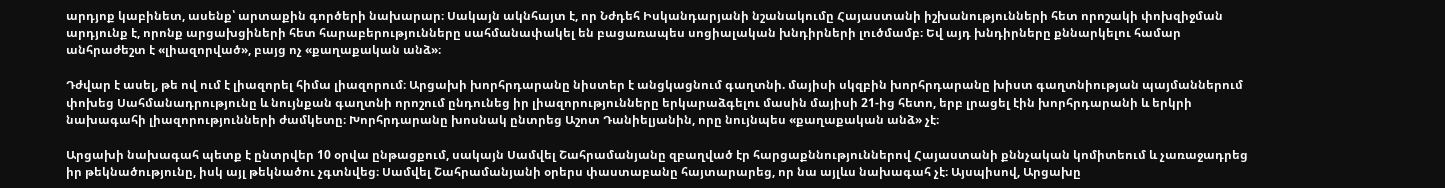արդյոք կաբինետ, ասենք՝ արտաքին գործերի նախարար։ Սակայն ակնհայտ է, որ Նժդեհ Իսկանդարյանի նշանակումը Հայաստանի իշխանությունների հետ որոշակի փոխզիջման արդյունք է, որոնք արցախցիների հետ հարաբերությունները սահմանափակել են բացառապես սոցիալական խնդիրների լուծմամբ։ Եվ այդ խնդիրները քննարկելու համար անհրաժեշտ է «լիազորված», բայց ոչ «քաղաքական անձ»։

Դժվար է ասել, թե ով ում է լիազորել հիմա լիազորում։ Արցախի խորհրդարանը նիստեր է անցկացնում գաղտնի. մայիսի սկզբին խորհրդարանը խիստ գաղտնիության պայմաններում փոխեց Սահմանադրությունը և նույնքան գաղտնի որոշում ընդունեց իր լիազորությունները երկարաձգելու մասին մայիսի 21-ից հետո, երբ լրացել էին խորհրդարանի և երկրի նախագահի լիազորությունների ժամկետը։ Խորհրդարանը խոսնակ ընտրեց Աշոտ Դանիելյանին, որը նույնպես «քաղաքական անձ» չէ։

Արցախի նախագահ պետք է ընտրվեր 10 օրվա ընթացքում, սակայն Սամվել Շահրամանյանը զբաղված էր հարցաքննություններով Հայաստանի քննչական կոմիտեում և չառաջադրեց իր թեկնածությունը, իսկ այլ թեկնածու չգտնվեց։ Սամվել Շահրամանյանի օրերս փաստաբանը հայտարարեց, որ նա այլևս նախագահ չէ։ Այսպիսով, Արցախը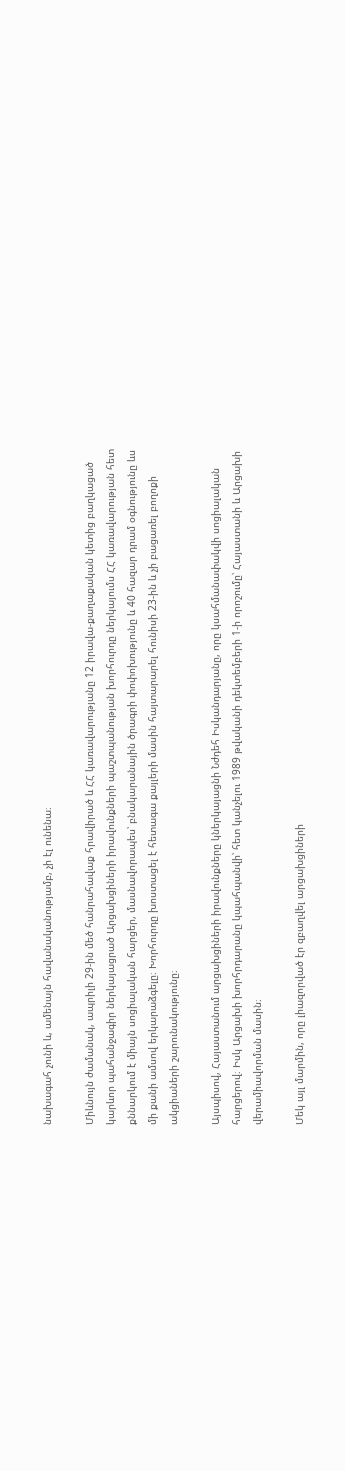նախագահ չունի և, ամենայն հավանականությամբ, չի էլ ունենա։

Միևնույն ժամանակ, ապրիլի 29-ին մեծ հանրահավաք հրավիրած և ՀՀ կառավարությանը 12 իրավա-քաղաքական կետից բաղկացած կարևոր պահանջագիր ներկայացրած Արցախցիների իրավունքների պաշտպանության խորհուրդը ներկայումս ՀՀ կառավարության հետ քննարկում է միայն սոցիալական հարցեր, մասնավորապես՝ բնակարանային ծրագրի փոփոխությունը և 40 հազար դրամ օգնությունը ևս մի քանի ամսով երկարաձգելը։ Խորհուրդը խոստացել է հետագա քայլերի մասին հայտարարել հունիսի 23-ին և չի բացառել բողոքի ակցիաների շարունակությունը։

Այսպիսով, Հայաստանում արցախցիների իրավունքները կներկայացնի Նժդեհ Իսկանդարյանը, որը կսահմանափակվի սոցիալական հարցերով։ Իսկ Արցախի խորհրդարանը կպահպանվի՝ հետ կանչելու 1989 թվականի դեկտեմբերի 1-ի որոշումը՝ Հայաստանի և Արցախի վերամիավորման մասին։

Մեկ այլ մարմին, որը լիազորված էր զբաղվել արցախցիների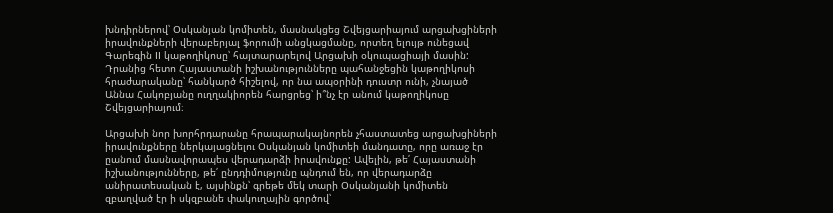խնդիրներով՝ Օսկանյան կոմիտեն, մասնակցեց Շվեյցարիայում արցախցիների իրավունքների վերաբերյալ ֆորումի անցկացմանը, որտեղ ելույթ ունեցավ Գարեգին II կաթողիկոսը՝ հայտարարելով Արցախի օկուպացիայի մասին: Դրանից հետո Հայաստանի իշխանությունները պահանջեցին կաթողիկոսի հրաժարականը՝ հանկարծ հիշելով, որ նա ապօրինի դուստր ունի, չնայած Աննա Հակոբյանը ուղղակիորեն հարցրեց՝ ի՞նչ էր անում կաթողիկոսը Շվեյցարիայում։

Արցախի նոր խորհրդարանը հրապարակայնորեն չհաստատեց արցախցիների իրավունքները ներկայացնելու Օսկանյան կոմիտեի մանդատը, որը առաջ էր ըանում մասնավորապես վերադարձի իրավունքը: Ավելին, թե՛ Հայաստանի իշխանությունները, թե՛ ընդդիմությունը պնդում են, որ վերադարձը անիրատեսական է, այսինքն՝ գրեթե մեկ տարի Օսկանյանի կոմիտեն զբաղված էր ի սկզբանե փակուղային գործով՝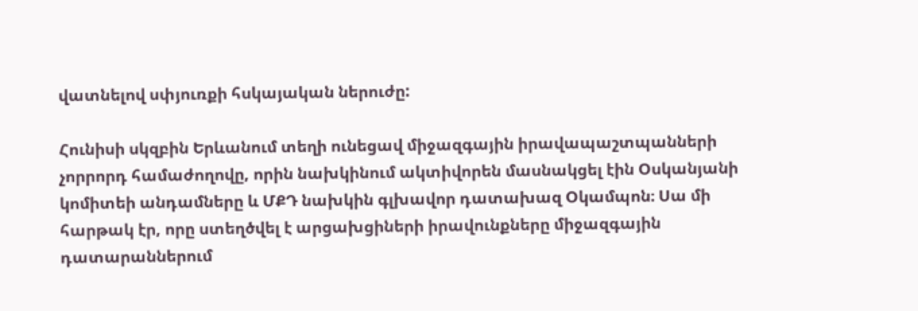վատնելով սփյուռքի հսկայական ներուժը:

Հունիսի սկզբին Երևանում տեղի ունեցավ միջազգային իրավապաշտպանների չորրորդ համաժողովը, որին նախկինում ակտիվորեն մասնակցել էին Օսկանյանի կոմիտեի անդամները և ՄՔԴ նախկին գլխավոր դատախազ Օկամպոն։ Սա մի հարթակ էր, որը ստեղծվել է արցախցիների իրավունքները միջազգային դատարաններում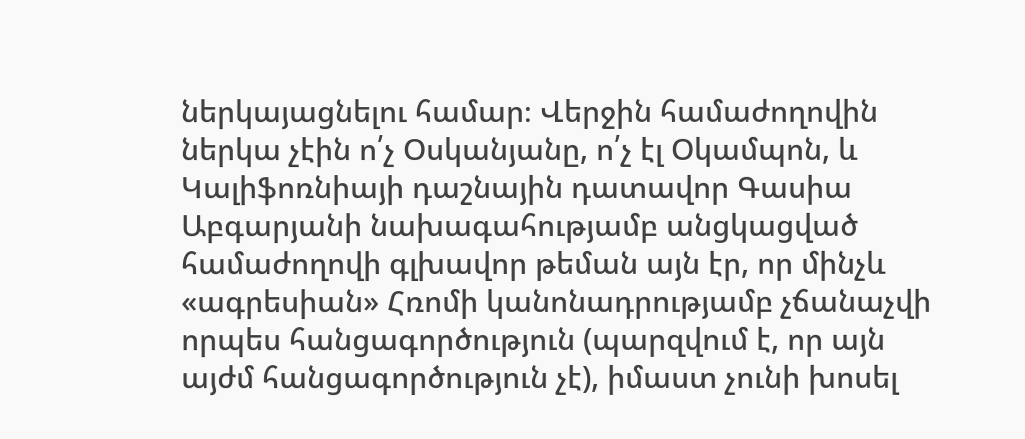ներկայացնելու համար։ Վերջին համաժողովին ներկա չէին ո՛չ Օսկանյանը, ո՛չ էլ Օկամպոն, և Կալիֆոռնիայի դաշնային դատավոր Գասիա Աբգարյանի նախագահությամբ անցկացված համաժողովի գլխավոր թեման այն էր, որ մինչև «ագրեսիան» Հռոմի կանոնադրությամբ չճանաչվի որպես հանցագործություն (պարզվում է, որ այն այժմ հանցագործություն չէ), իմաստ չունի խոսել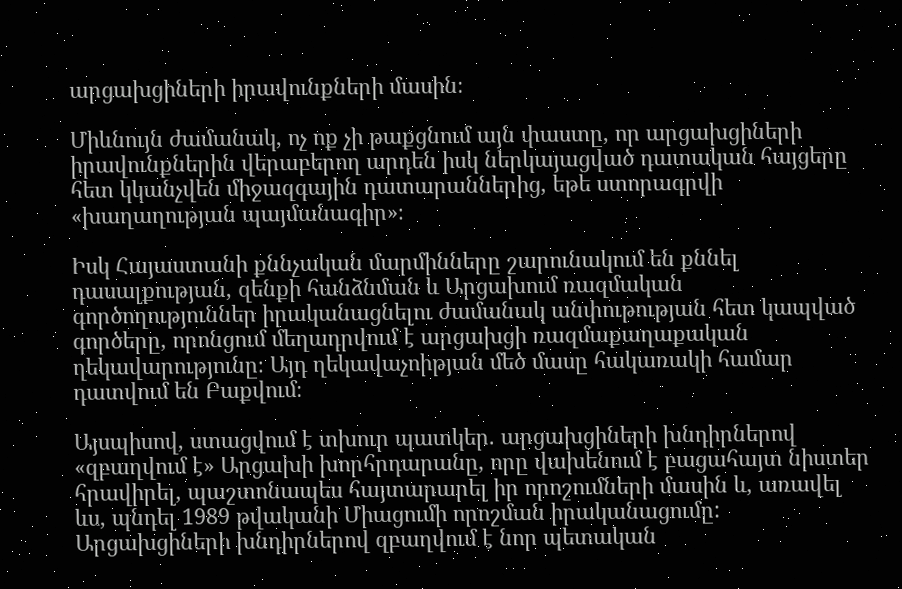արցախցիների իրավունքների մասին։

Միևնույն ժամանակ, ոչ ոք չի թաքցնում այն փաստը, որ արցախցիների իրավունքներին վերաբերող արդեն իսկ ներկայացված դատական հայցերը հետ կկանչվեն միջազգային դատարաններից, եթե ստորագրվի «խաղաղության պայմանագիր»։

Իսկ Հայաստանի քննչական մարմինները շարունակում են քննել դասալքության, զենքի հանձնման և Արցախում ռազմական գործողություններ իրականացնելու ժամանակ անփութության հետ կապված գործերը, որոնցում մեղադրվում է արցախցի ռազմաքաղաքական ղեկավարությունը։ Այդ ղեկավաչոիթյան մեծ մասը հակառակի համար դատվում են Բաքվում։

Այսպիսով, ստացվում է տխուր պատկեր. արցախցիների խնդիրներով «զբաղվում է» Արցախի խորհրդարանը, որը վախենում է բացահայտ նիստեր հրավիրել, պաշտոնապես հայտարարել իր որոշումների մասին և, առավել ևս, պնդել 1989 թվականի Միացումի որոշման իրականացումը: Արցախցիների խնդիրներով զբաղվում է նոր պետական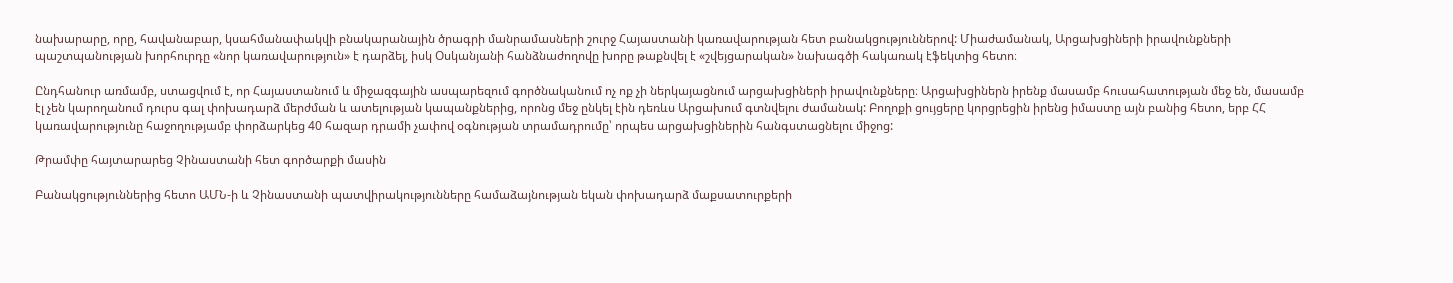նախարարը, որը, հավանաբար, կսահմանափակվի բնակարանային ծրագրի մանրամասների շուրջ Հայաստանի կառավարության հետ բանակցություններով: Միաժամանակ, Արցախցիների իրավունքների պաշտպանության խորհուրդը «նոր կառավարություն» է դարձել, իսկ Օսկանյանի հանձնաժողովը խորը թաքնվել է «շվեյցարական» նախագծի հակառակ էֆեկտից հետո։

Ընդհանուր առմամբ, ստացվում է, որ Հայաստանում և միջազգային ասպարեզում գործնականում ոչ ոք չի ներկայացնում արցախցիների իրավունքները։ Արցախցիներն իրենք մասամբ հուսահատության մեջ են, մասամբ էլ չեն կարողանում դուրս գալ փոխադարձ մերժման և ատելության կապանքներից, որոնց մեջ ընկել էին դեռևս Արցախում գտնվելու ժամանակ: Բողոքի ցույցերը կորցրեցին իրենց իմաստը այն բանից հետո, երբ ՀՀ կառավարությունը հաջողությամբ փորձարկեց 40 հազար դրամի չափով օգնության տրամադրումը՝ որպես արցախցիներին հանգստացնելու միջոց:

Թրամփը հայտարարեց Չինաստանի հետ գործարքի մասին

Բանակցություններից հետո ԱՄՆ-ի և Չինաստանի պատվիրակությունները համաձայնության եկան փոխադարձ մաքսատուրքերի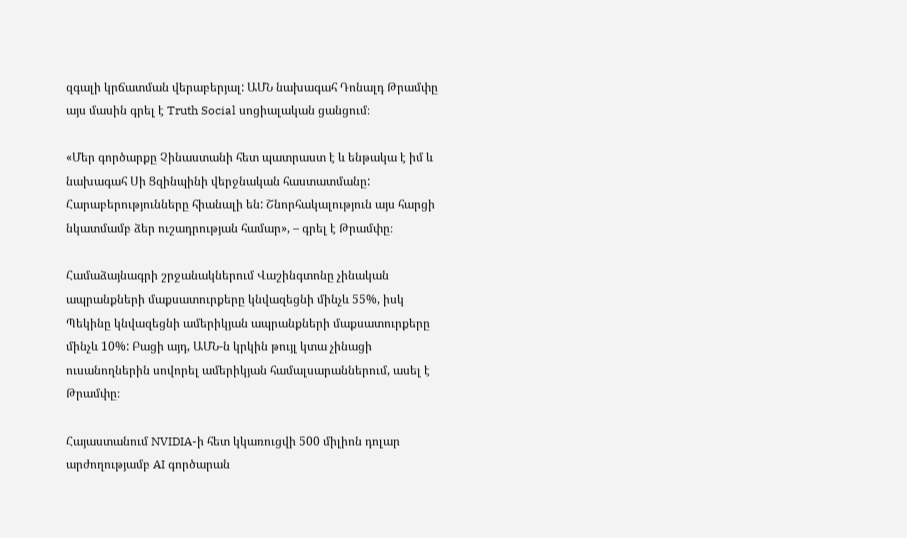զգալի կրճատման վերաբերյալ: ԱՄՆ նախագահ Դոնալդ Թրամփը այս մասին գրել է Truth Social սոցիալական ցանցում։

«Մեր գործարքը Չինաստանի հետ պատրաստ է և ենթակա է իմ և նախագահ Սի Ցզինպինի վերջնական հաստատմանը: Հարաբերությունները հիանալի են: Շնորհակալություն այս հարցի նկատմամբ ձեր ուշադրության համար», – գրել է Թրամփը։

Համաձայնագրի շրջանակներում Վաշինգտոնը չինական ապրանքների մաքսատուրքերը կնվազեցնի մինչև 55%, իսկ Պեկինը կնվազեցնի ամերիկյան ապրանքների մաքսատուրքերը մինչև 10%: Բացի այդ, ԱՄՆ-ն կրկին թույլ կտա չինացի ուսանողներին սովորել ամերիկյան համալսարաններում, ասել է Թրամփը։

Հայաստանում NVIDIA-ի հետ կկառուցվի 500 միլիոն դոլար արժողությամբ AI գործարան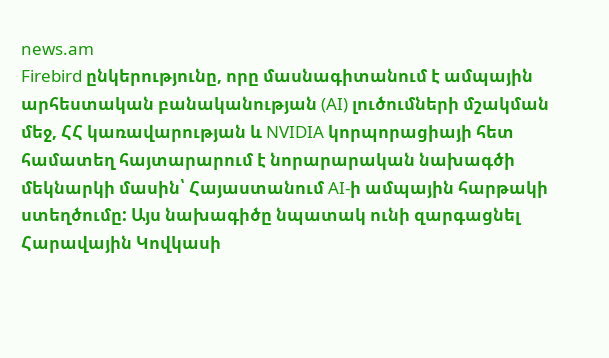news.am
Firebird ընկերությունը, որը մասնագիտանում է ամպային արհեստական բանականության (AI) լուծումների մշակման մեջ, ՀՀ կառավարության և NVIDIA կորպորացիայի հետ համատեղ հայտարարում է նորարարական նախագծի մեկնարկի մասին՝ Հայաստանում AI-ի ամպային հարթակի ստեղծումը: Այս նախագիծը նպատակ ունի զարգացնել Հարավային Կովկասի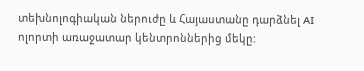տեխնոլոգիական ներուժը և Հայաստանը դարձնել AI ոլորտի առաջատար կենտրոններից մեկը: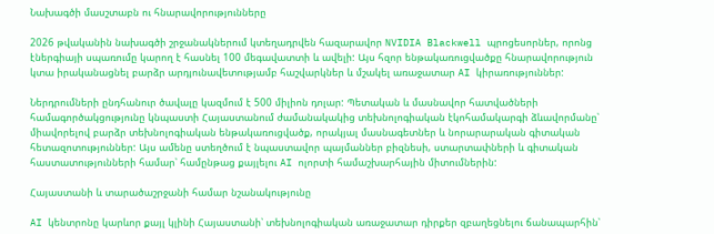Նախագծի մասշտաբն ու հնարավորությունները

2026 թվականին նախագծի շրջանակներում կտեղադրվեն հազարավոր NVIDIA Blackwell պրոցեսորներ, որոնց էներգիայի սպառումը կարող է հասնել 100 մեգավատտի և ավելի: Այս հզոր ենթակառուցվածքը հնարավորություն կտա իրականացնել բարձր արդյունավետությամբ հաշվարկներ և մշակել առաջատար AI կիրառություններ:

Ներդրումների ընդհանուր ծավալը կազմում է 500 միլիոն դոլար: Պետական և մասնավոր հատվածների համագործակցությունը կնպաստի Հայաստանում ժամանակակից տեխնոլոգիական էկոհամակարգի ձևավորմանը՝ միավորելով բարձր տեխնոլոգիական ենթակառուցվածք, որակյալ մասնագետներ և նորարարական գիտական հետազոտություններ: Այս ամենը ստեղծում է նպաստավոր պայմաններ բիզնեսի, ստարտափների և գիտական հաստատությունների համար՝ համընթաց քայլելու AI ոլորտի համաշխարհային միտումներին:

Հայաստանի և տարածաշրջանի համար նշանակությունը

AI կենտրոնը կարևոր քայլ կլինի Հայաստանի՝ տեխնոլոգիական առաջատար դիրքեր զբաղեցնելու ճանապարհին՝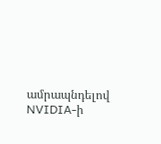ամրապնդելով NVIDIA-ի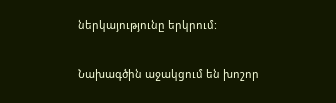ներկայությունը երկրում:

Նախագծին աջակցում են խոշոր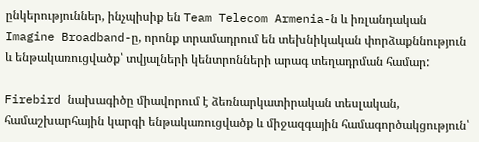ընկերություններ, ինչպիսիք են Team Telecom Armenia-ն և իռլանդական Imagine Broadband-ը, որոնք տրամադրում են տեխնիկական փորձաքննություն և ենթակառուցվածք՝ տվյալների կենտրոնների արագ տեղադրման համար:

Firebird նախագիծը միավորում է ձեռնարկատիրական տեսլական, համաշխարհային կարգի ենթակառուցվածք և միջազգային համագործակցություն՝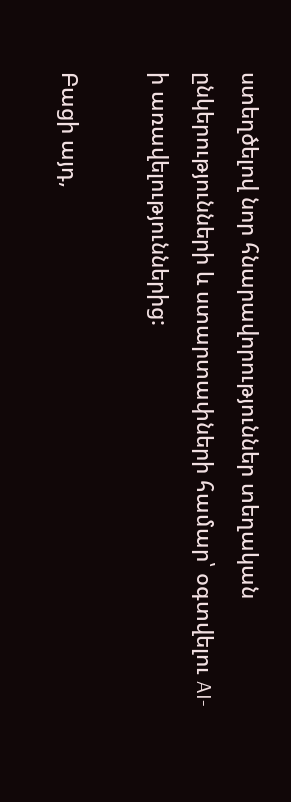ստեղծելով նոր հնարավորություններ տեղական ընկերությունների և ստարտափների համար՝ օգտվելու AI-ի առավելություններից:

Բացի այդ,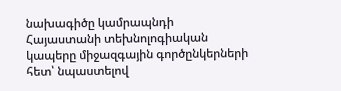նախագիծը կամրապնդի Հայաստանի տեխնոլոգիական կապերը միջազգային գործընկերների հետ՝ նպաստելով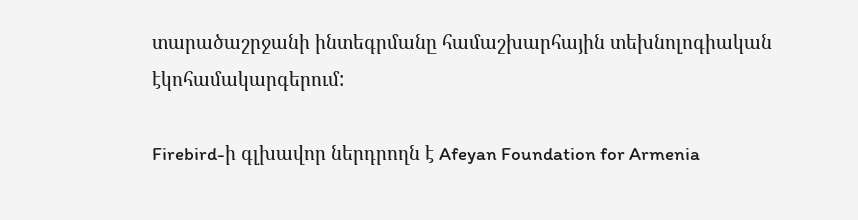տարածաշրջանի ինտեգրմանը համաշխարհային տեխնոլոգիական էկոհամակարգերում:

Firebird-ի գլխավոր ներդրողն է Afeyan Foundation for Armenia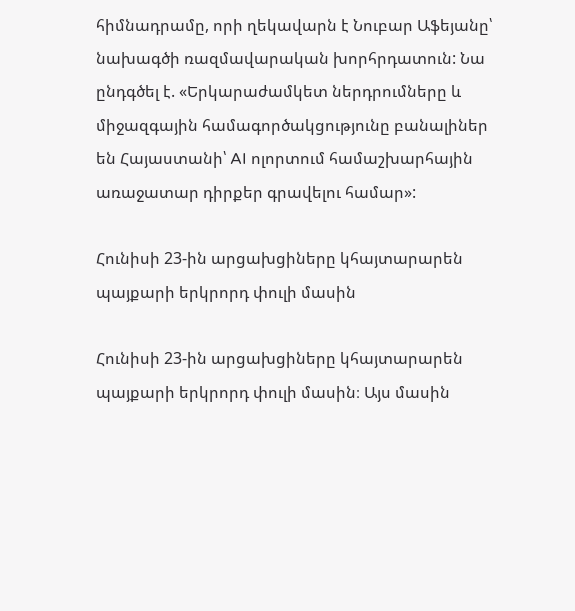հիմնադրամը, որի ղեկավարն է Նուբար Աֆեյանը՝ նախագծի ռազմավարական խորհրդատուն: Նա ընդգծել է. «Երկարաժամկետ ներդրումները և միջազգային համագործակցությունը բանալիներ են Հայաստանի՝ AI ոլորտում համաշխարհային առաջատար դիրքեր գրավելու համար»:

Հունիսի 23-ին արցախցիները կհայտարարեն պայքարի երկրորդ փուլի մասին

Հունիսի 23-ին արցախցիները կհայտարարեն պայքարի երկրորդ փուլի մասին։ Այս մասին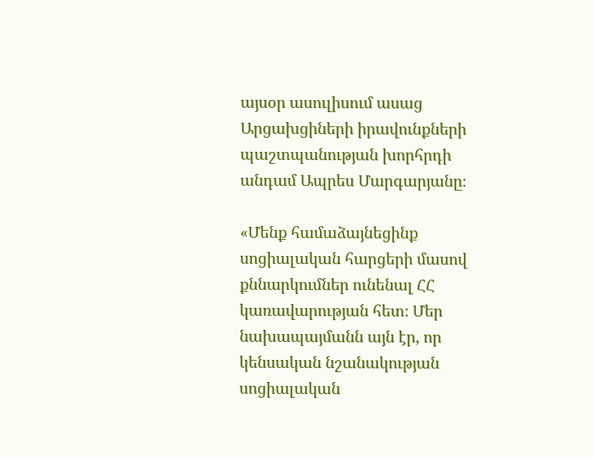այսօր ասուլիսում ասաց Արցախցիների իրավունքների պաշտպանության խորհրդի անդամ Ապրես Մարգարյանը։

«Մենք համաձայնեցինք սոցիալական հարցերի մասով քննարկումներ ունենալ ՀՀ կառավարության հետ։ Մեր նախապայմանն այն էր, որ կենսական նշանակության սոցիալական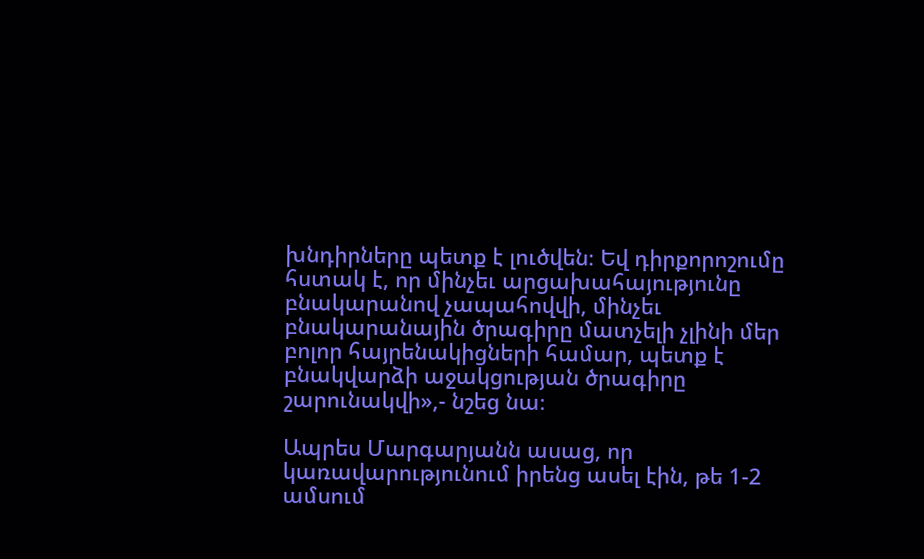խնդիրները պետք է լուծվեն։ Եվ դիրքորոշումը հստակ է, որ մինչեւ արցախահայությունը բնակարանով չապահովվի, մինչեւ բնակարանային ծրագիրը մատչելի չլինի մեր բոլոր հայրենակիցների համար, պետք է բնակվարձի աջակցության ծրագիրը շարունակվի»,- նշեց նա։

Ապրես Մարգարյանն ասաց, որ կառավարությունում իրենց ասել էին, թե 1-2 ամսում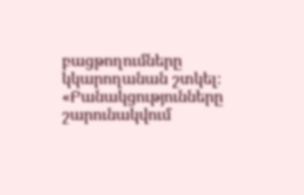բացթողումները կկարողանան շտկել։ «Բանակցությունները շարունակվում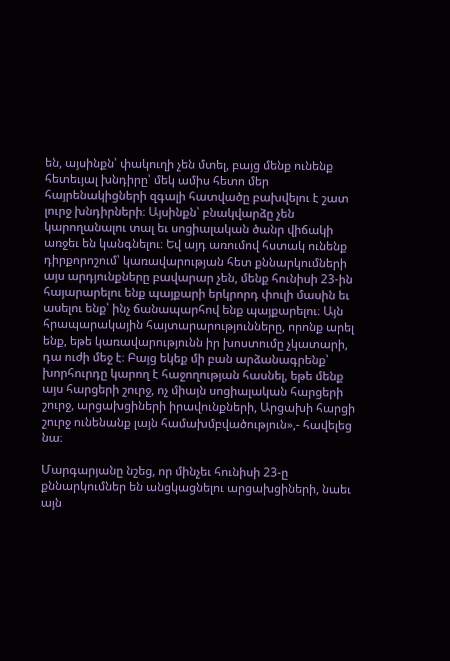են, այսինքն՝ փակուղի չեն մտել, բայց մենք ունենք հետեւյալ խնդիրը՝ մեկ ամիս հետո մեր հայրենակիցների զգալի հատվածը բախվելու է շատ լուրջ խնդիրների։ Այսինքն՝ բնակվարձը չեն կարողանալու տալ եւ սոցիալական ծանր վիճակի առջեւ են կանգնելու։ Եվ այդ առումով հստակ ունենք դիրքորոշում՝ կառավարության հետ քննարկումների այս արդյունքները բավարար չեն, մենք հունիսի 23-ին հայարարելու ենք պայքարի երկրորդ փուլի մասին եւ ասելու ենք՝ ինչ ճանապարհով ենք պայքարելու։ Այն հրապարակային հայտարարությունները, որոնք արել ենք, եթե կառավարությունն իր խոստումը չկատարի, դա ուժի մեջ է։ Բայց եկեք մի բան արձանագրենք՝ խորհուրդը կարող է հաջողության հասնել, եթե մենք այս հարցերի շուրջ, ոչ միայն սոցիալական հարցերի շուրջ, արցախցիների իրավունքների, Արցախի հարցի շուրջ ունենանք լայն համախմբվածություն»,- հավելեց նա։

Մարգարյանը նշեց, որ մինչեւ հունիսի 23-ը քննարկումներ են անցկացնելու արցախցիների, նաեւ այն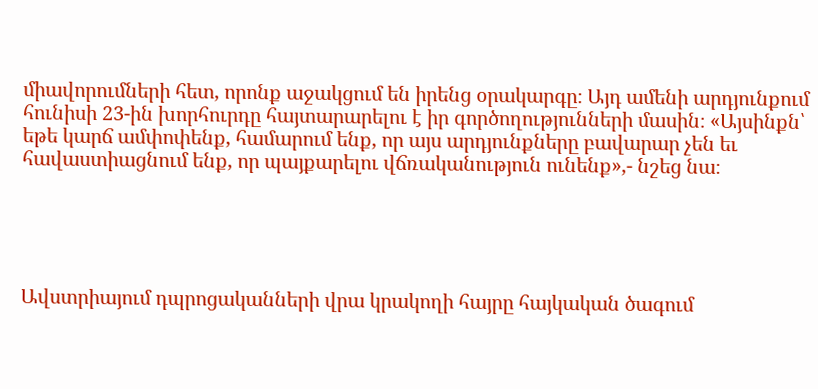միավորումների հետ, որոնք աջակցում են իրենց օրակարգը։ Այդ ամենի արդյունքում հունիսի 23-ին խորհուրդը հայտարարելու է իր գործողությունների մասին։ «Այսինքն՝ եթե կարճ ամփոփենք, համարում ենք, որ այս արդյունքները բավարար չեն եւ հավաստիացնում ենք, որ պայքարելու վճռականություն ունենք»,- նշեց նա։





Ավստրիայում դպրոցականների վրա կրակողի հայրը հայկական ծագում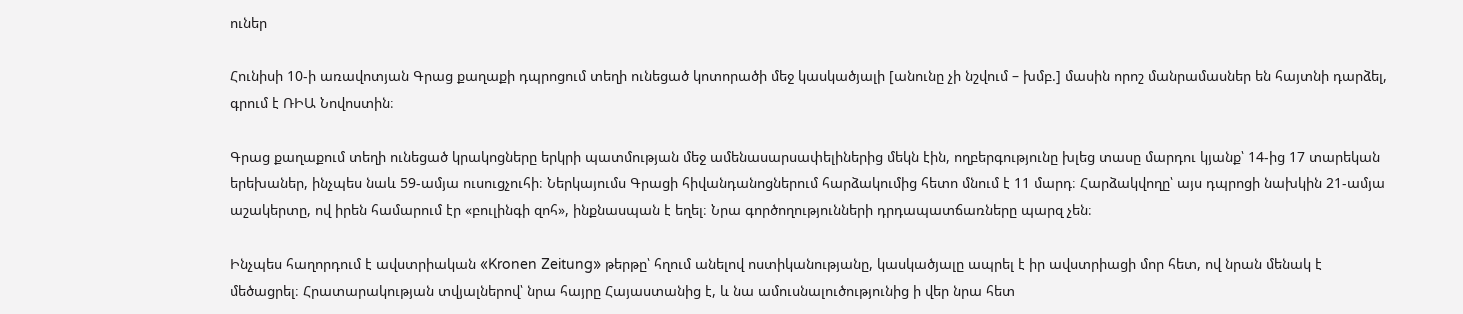ուներ

Հունիսի 10-ի առավոտյան Գրաց քաղաքի դպրոցում տեղի ունեցած կոտորածի մեջ կասկածյալի [անունը չի նշվում – խմբ.] մասին որոշ մանրամասներ են հայտնի դարձել, գրում է ՌԻԱ Նովոստին։

Գրաց քաղաքում տեղի ունեցած կրակոցները երկրի պատմության մեջ ամենասարսափելիներից մեկն էին, ողբերգությունը խլեց տասը մարդու կյանք՝ 14-ից 17 տարեկան երեխաներ, ինչպես նաև 59-ամյա ուսուցչուհի։ Ներկայումս Գրացի հիվանդանոցներում հարձակումից հետո մնում է 11 մարդ։ Հարձակվողը՝ այս դպրոցի նախկին 21-ամյա աշակերտը, ով իրեն համարում էր «բուլինգի զոհ», ինքնասպան է եղել։ Նրա գործողությունների դրդապատճառները պարզ չեն։

Ինչպես հաղորդում է ավստրիական «Kronen Zeitung» թերթը՝ հղում անելով ոստիկանությանը, կասկածյալը ապրել է իր ավստրիացի մոր հետ, ով նրան մենակ է մեծացրել։ Հրատարակության տվյալներով՝ նրա հայրը Հայաստանից է, և նա ամուսնալուծությունից ի վեր նրա հետ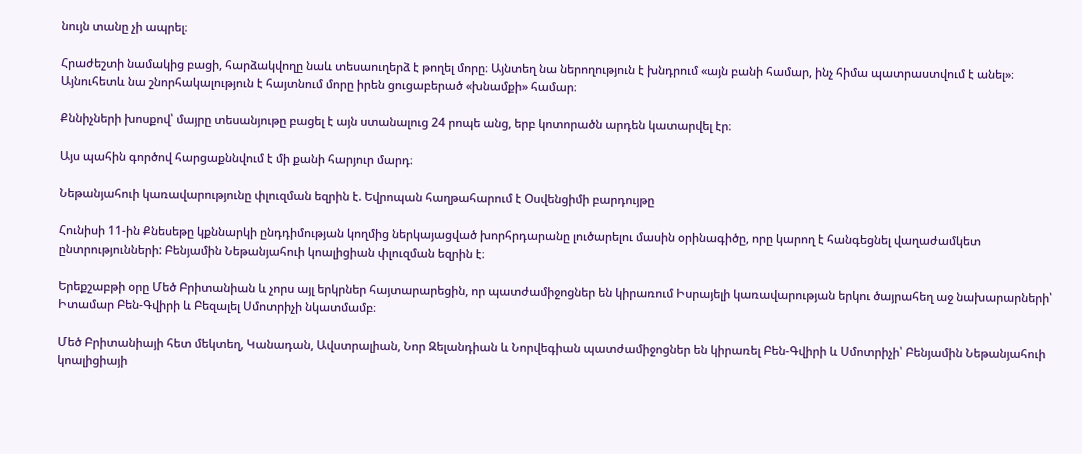նույն տանը չի ապրել։

Հրաժեշտի նամակից բացի, հարձակվողը նաև տեսաուղերձ է թողել մորը։ Այնտեղ նա ներողություն է խնդրում «այն բանի համար, ինչ հիմա պատրաստվում է անել»։ Այնուհետև նա շնորհակալություն է հայտնում մորը իրեն ցուցաբերած «խնամքի» համար։

Քննիչների խոսքով՝ մայրը տեսանյութը բացել է այն ստանալուց 24 րոպե անց, երբ կոտորածն արդեն կատարվել էր։

Այս պահին գործով հարցաքննվում է մի քանի հարյուր մարդ։

Նեթանյահուի կառավարությունը փլուզման եզրին է. Եվրոպան հաղթահարում է Օսվենցիմի բարդույթը

Հունիսի 11-ին Քնեսեթը կքննարկի ընդդիմության կողմից ներկայացված խորհրդարանը լուծարելու մասին օրինագիծը, որը կարող է հանգեցնել վաղաժամկետ ընտրությունների: Բենյամին Նեթանյահուի կոալիցիան փլուզման եզրին է։

Երեքշաբթի օրը Մեծ Բրիտանիան և չորս այլ երկրներ հայտարարեցին, որ պատժամիջոցներ են կիրառում Իսրայելի կառավարության երկու ծայրահեղ աջ նախարարների՝ Իտամար Բեն-Գվիրի և Բեզալել Սմոտրիչի նկատմամբ։

Մեծ Բրիտանիայի հետ մեկտեղ, Կանադան, Ավստրալիան, Նոր Զելանդիան և Նորվեգիան պատժամիջոցներ են կիրառել Բեն-Գվիրի և Սմոտրիչի՝ Բենյամին Նեթանյահուի կոալիցիայի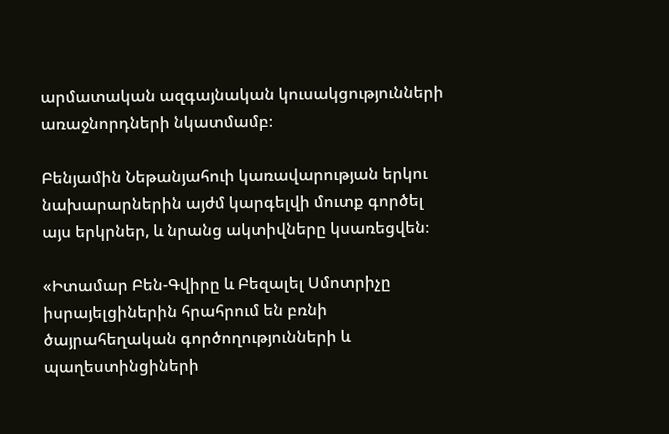արմատական ազգայնական կուսակցությունների առաջնորդների նկատմամբ։

Բենյամին Նեթանյահուի կառավարության երկու նախարարներին այժմ կարգելվի մուտք գործել այս երկրներ, և նրանց ակտիվները կսառեցվեն։

«Իտամար Բեն-Գվիրը և Բեզալել Սմոտրիչը իսրայելցիներին հրահրում են բռնի ծայրահեղական գործողությունների և պաղեստինցիների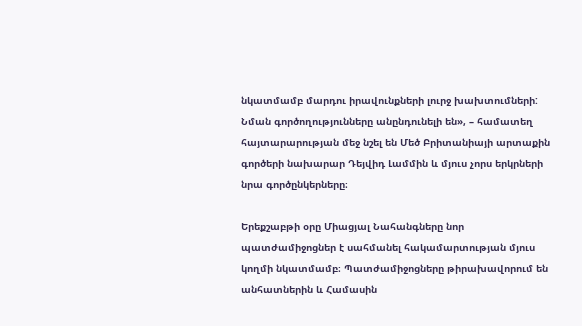նկատմամբ մարդու իրավունքների լուրջ խախտումների: Նման գործողությունները անընդունելի են», – համատեղ հայտարարության մեջ նշել են Մեծ Բրիտանիայի արտաքին գործերի նախարար Դեյվիդ Լամմին և մյուս չորս երկրների նրա գործընկերները։

Երեքշաբթի օրը Միացյալ Նահանգները նոր պատժամիջոցներ է սահմանել հակամարտության մյուս կողմի նկատմամբ։ Պատժամիջոցները թիրախավորում են անհատներին և Համասին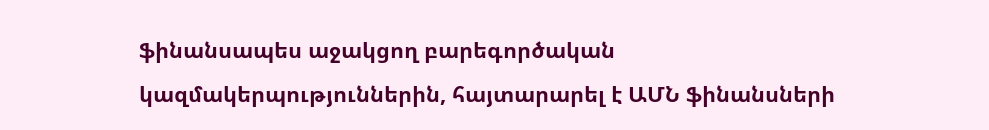ֆինանսապես աջակցող բարեգործական կազմակերպություններին, հայտարարել է ԱՄՆ ֆինանսների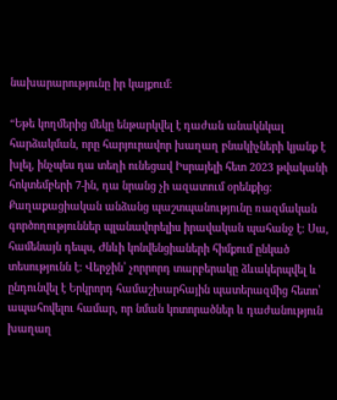նախարարությունը իր կայքում։

“Եթե կողմերից մեկը ենթարկվել է դաժան անակնկալ հարձակման, որը հարյուրավոր խաղաղ բնակիչների կյանք է խլել, ինչպես դա տեղի ունեցավ Իսրայելի հետ 2023 թվականի հոկտեմբերի 7-ին, դա նրանց չի ազատում օրենքից։ Քաղաքացիական անձանց պաշտպանությունը ռազմական գործողություններ պլանավորելիս իրավական պահանջ է։ Սա, համենայն դեպս, Ժնևի կոնվենցիաների հիմքում ընկած տեսությունն է։ Վերջին՝ չորրորդ տարբերակը ձևակերպվել և ընդունվել է Երկրորդ համաշխարհային պատերազմից հետո՝ ապահովելու համար, որ նման կոտորածներ և դաժանություն խաղաղ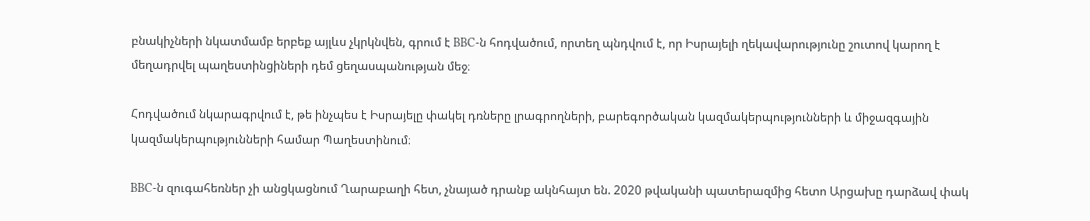բնակիչների նկատմամբ երբեք այլևս չկրկնվեն, գրում է BBC-ն հոդվածում, որտեղ պնդվում է, որ Իսրայելի ղեկավարությունը շուտով կարող է մեղադրվել պաղեստինցիների դեմ ցեղասպանության մեջ։

Հոդվածում նկարագրվում է, թե ինչպես է Իսրայելը փակել դռները լրագրողների, բարեգործական կազմակերպությունների և միջազգային կազմակերպությունների համար Պաղեստինում։

BBC-ն զուգահեռներ չի անցկացնում Ղարաբաղի հետ, չնայած դրանք ակնհայտ են. 2020 թվականի պատերազմից հետո Արցախը դարձավ փակ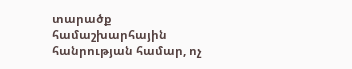տարածք համաշխարհային հանրության համար, ոչ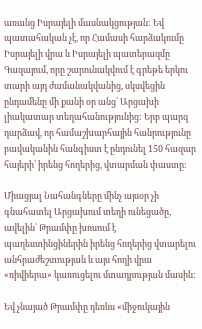առանց Իսրայելի մասնակցության: Եվ պատահական չէ, որ Համասի հարձակումը Իսրայելի վրա և Իսրայելի պատերազմը Գազայում, որը շարունակվում է գրեթե երկու տարի այդ ժամանակվանից, սկսվեցին ընդամենը մի քանի օր անց՝ Արցախի լիակատար տեղահանությունից: Երբ պարզ դարձավ, որ համաշխարհային հանրությունը բավականին հանգիստ է ընդունել 150 հազար հայերի՝ իրենց հողերից, վտարման փաստը:

Միացյալ Նահանգները մինչ այսօր չի գնահատել Արցախում տեղի ունեցածը, ավելին՝ Թրամփը խոսում է պաղեստինցիներին իրենց հողերից վտարելու անհրաժեշտության և այս հողի վրա «ռիվիերա» կառուցելու մտադրության մասին:

Եվ չնայած Թրամփը դեռևս «միջուկային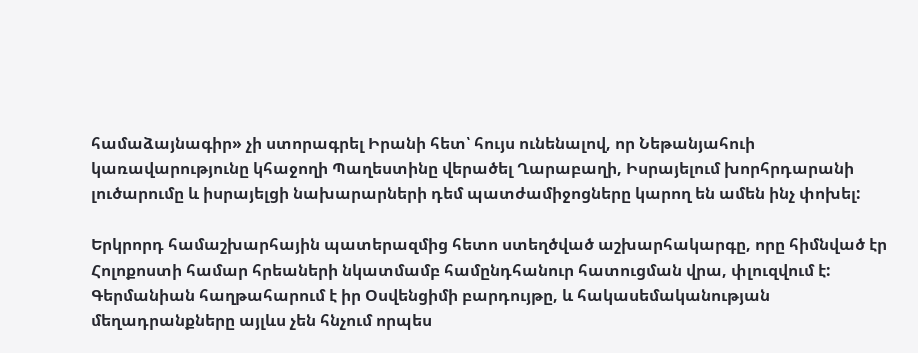համաձայնագիր» չի ստորագրել Իրանի հետ՝ հույս ունենալով, որ Նեթանյահուի կառավարությունը կհաջողի Պաղեստինը վերածել Ղարաբաղի, Իսրայելում խորհրդարանի լուծարումը և իսրայելցի նախարարների դեմ պատժամիջոցները կարող են ամեն ինչ փոխել:

Երկրորդ համաշխարհային պատերազմից հետո ստեղծված աշխարհակարգը, որը հիմնված էր Հոլոքոստի համար հրեաների նկատմամբ համընդհանուր հատուցման վրա, փլուզվում է: Գերմանիան հաղթահարում է իր Օսվենցիմի բարդույթը, և հակասեմականության մեղադրանքները այլևս չեն հնչում որպես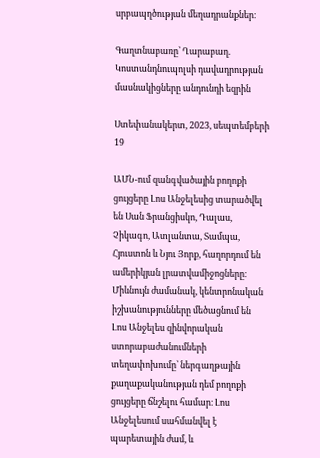սրբապղծության մեղադրանքներ։

Գաղտնաբառը՝ Ղարաբաղ. Կոստանդնուպոլսի դավադրության մասնակիցները անդունդի եզրին

Ստեփանակերտ, 2023, սեպտեմբերի 19

ԱՄՆ-ում զանգվածային բողոքի ցույցերը Լոս Անջելեսից տարածվել են Սան Ֆրանցիսկո, Դալաս, Չիկագո, Ատլանտա, Տամպա, Հյուստոն և Նյու Յորք, հաղորդում են ամերիկյան լրատվամիջոցները։ Միևնույն ժամանակ, կենտրոնական իշխանությունները մեծացնում են Լոս Անջելես զինվորական ստորաբաժանումների տեղափոխումը՝ ներգաղթային քաղաքականության դեմ բողոքի ցույցերը ճնշելու համար։ Լոս Անջելեսում սահմանվել է պարետային ժամ, և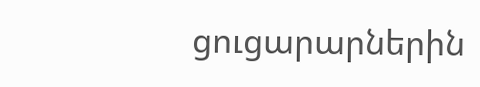ցուցարարներին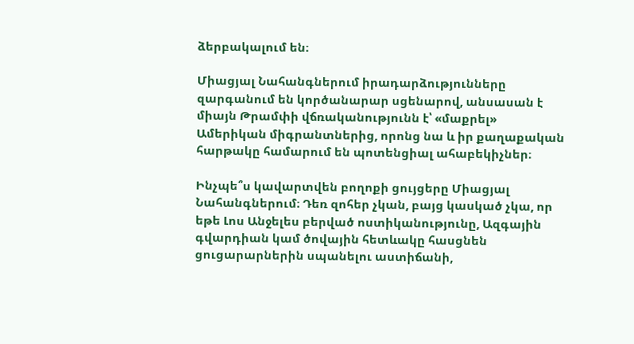ձերբակալում են։

Միացյալ Նահանգներում իրադարձությունները զարգանում են կործանարար սցենարով, անսասան է միայն Թրամփի վճռականությունն է՝ «մաքրել» Ամերիկան միգրանտներից, որոնց նա և իր քաղաքական հարթակը համարում են պոտենցիալ ահաբեկիչներ։

Ինչպե՞ս կավարտվեն բողոքի ցույցերը Միացյալ Նահանգներում։ Դեռ զոհեր չկան, բայց կասկած չկա, որ եթե Լոս Անջելես բերված ոստիկանությունը, Ազգային գվարդիան կամ ծովային հետևակը հասցնեն ցուցարարներին սպանելու աստիճանի,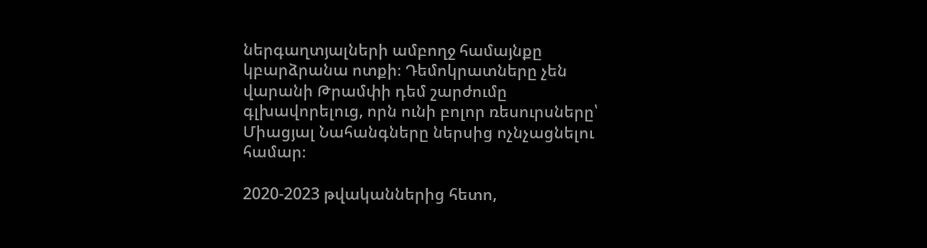ներգաղտյալների ամբողջ համայնքը կբարձրանա ոտքի։ Դեմոկրատները չեն վարանի Թրամփի դեմ շարժումը գլխավորելուց, որն ունի բոլոր ռեսուրսները՝ Միացյալ Նահանգները ներսից ոչնչացնելու համար։

2020-2023 թվականներից հետո,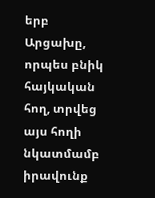երբ Արցախը, որպես բնիկ հայկական հող, տրվեց այս հողի նկատմամբ իրավունք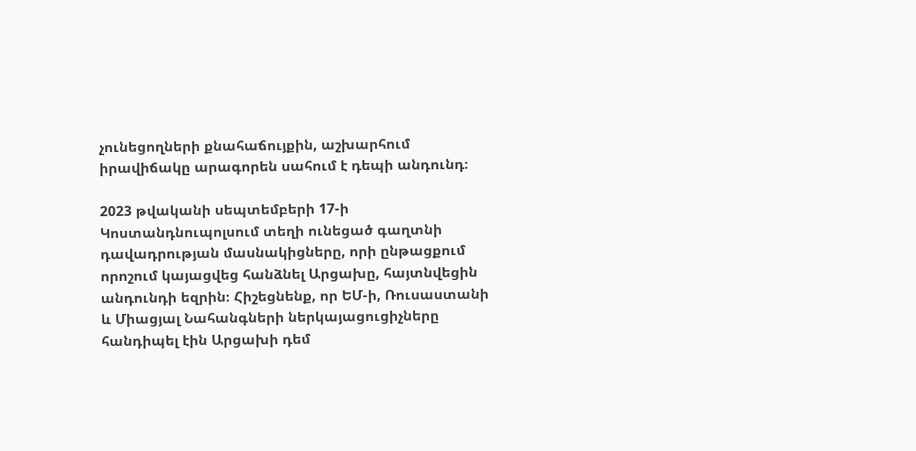չունեցողների քնահաճույքին, աշխարհում իրավիճակը արագորեն սահում է դեպի անդունդ։

2023 թվականի սեպտեմբերի 17-ի Կոստանդնուպոլսում տեղի ունեցած գաղտնի դավադրության մասնակիցները, որի ընթացքում որոշում կայացվեց հանձնել Արցախը, հայտնվեցին անդունդի եզրին։ Հիշեցնենք, որ ԵՄ-ի, Ռուսաստանի և Միացյալ Նահանգների ներկայացուցիչները հանդիպել էին Արցախի դեմ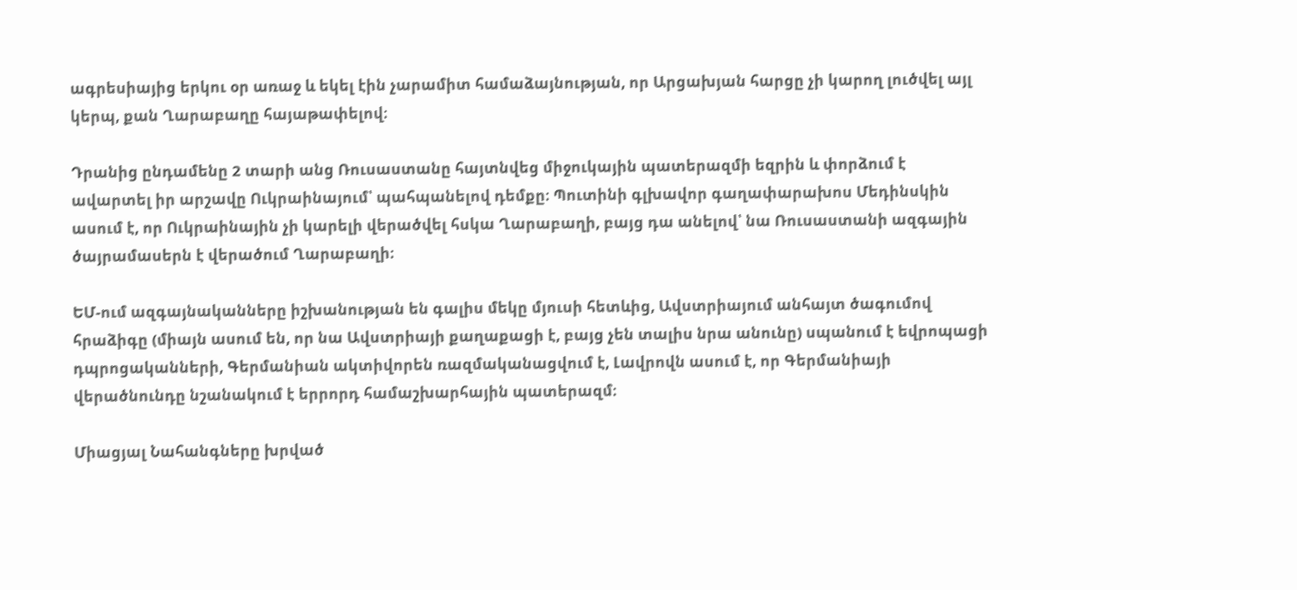ագրեսիայից երկու օր առաջ և եկել էին չարամիտ համաձայնության, որ Արցախյան հարցը չի կարող լուծվել այլ կերպ, քան Ղարաբաղը հայաթափելով։

Դրանից ընդամենը 2 տարի անց Ռուսաստանը հայտնվեց միջուկային պատերազմի եզրին և փորձում է ավարտել իր արշավը Ուկրաինայում՝ պահպանելով դեմքը։ Պուտինի գլխավոր գաղափարախոս Մեդինսկին ասում է, որ Ուկրաինային չի կարելի վերածվել հսկա Ղարաբաղի, բայց դա անելով՝ նա Ռուսաստանի ազգային ծայրամասերն է վերածում Ղարաբաղի։

ԵՄ-ում ազգայնականները իշխանության են գալիս մեկը մյուսի հետևից, Ավստրիայում անհայտ ծագումով հրաձիգը (միայն ասում են, որ նա Ավստրիայի քաղաքացի է, բայց չեն տալիս նրա անունը) սպանում է եվրոպացի դպրոցականների, Գերմանիան ակտիվորեն ռազմականացվում է, Լավրովն ասում է, որ Գերմանիայի վերածնունդը նշանակում է երրորդ համաշխարհային պատերազմ։

Միացյալ Նահանգները խրված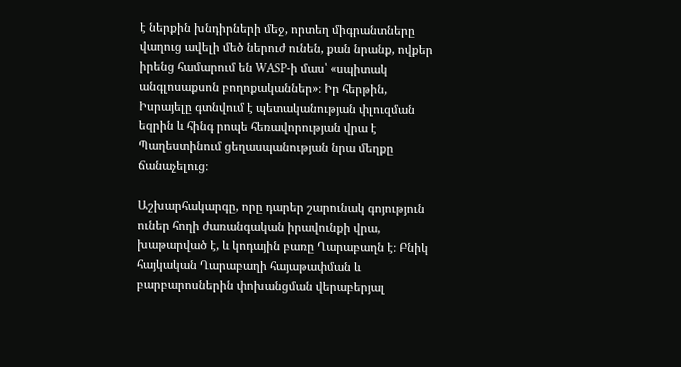է ներքին խնդիրների մեջ, որտեղ միգրանտները վաղուց ավելի մեծ ներուժ ունեն, քան նրանք, ովքեր իրենց համարում են WASP-ի մաս՝ «սպիտակ անգլոսաքսոն բողոքականներ»։ Իր հերթին, Իսրայելը գտնվում է պետականության փլուզման եզրին և հինգ րոպե հեռավորության վրա է Պաղեստինում ցեղասպանության նրա մեղքը ճանաչելուց։

Աշխարհակարգը, որը դարեր շարունակ գոյություն ուներ հողի ժառանգական իրավունքի վրա, խաթարված է, և կոդային բառը Ղարաբաղն է։ Բնիկ հայկական Ղարաբաղի հայաթափման և բարբարոսներին փոխանցման վերաբերյալ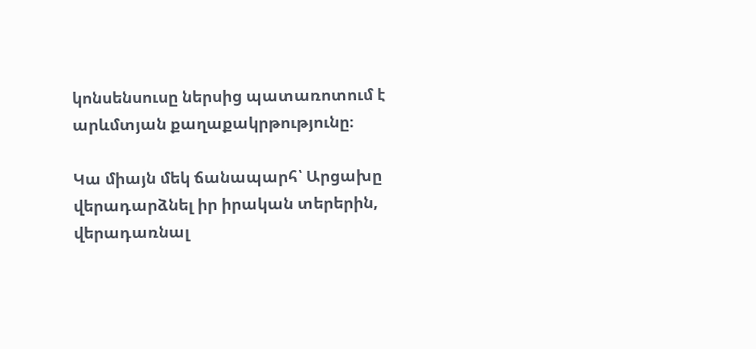կոնսենսուսը ներսից պատառոտում է արևմտյան քաղաքակրթությունը։

Կա միայն մեկ ճանապարհ՝ Արցախը վերադարձնել իր իրական տերերին, վերադառնալ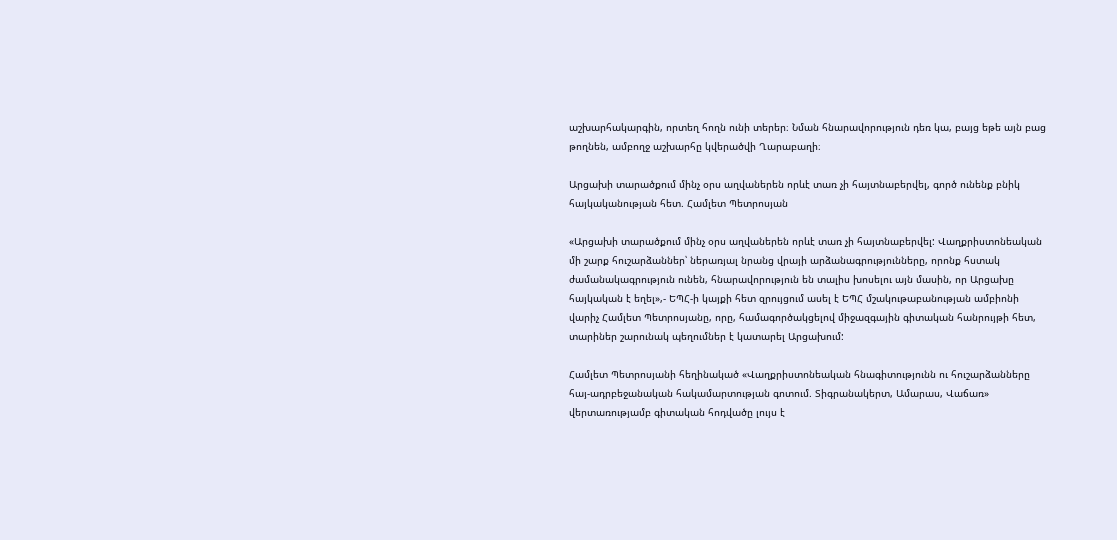աշխարհակարգին, որտեղ հողն ունի տերեր։ Նման հնարավորություն դեռ կա, բայց եթե այն բաց թողնեն, ամբողջ աշխարհը կվերածվի Ղարաբաղի։

Արցախի տարածքում մինչ օրս աղվաներեն որևէ տառ չի հայտնաբերվել, գործ ունենք բնիկ հայկականության հետ. Համլետ Պետրոսյան

«Արցախի տարածքում մինչ օրս աղվաներեն որևէ տառ չի հայտնաբերվել: Վաղքրիստոնեական մի շարք հուշարձաններ՝ ներառյալ նրանց վրայի արձանագրությունները, որոնք հստակ ժամանակագրություն ունեն, հնարավորություն են տալիս խոսելու այն մասին, որ Արցախը հայկական է եղել»,- ԵՊՀ-ի կայքի հետ զրույցում ասել է ԵՊՀ մշակութաբանության ամբիոնի վարիչ Համլետ Պետրոսյանը, որը, համագործակցելով միջազգային գիտական հանրույթի հետ, տարիներ շարունակ պեղումներ է կատարել Արցախում:

Համլետ Պետրոսյանի հեղինակած «Վաղքրիստոնեական հնագիտությունն ու հուշարձանները հայ-ադրբեջանական հակամարտության գոտում. Տիգրանակերտ, Ամարաս, Վաճառ» վերտառությամբ գիտական հոդվածը լույս է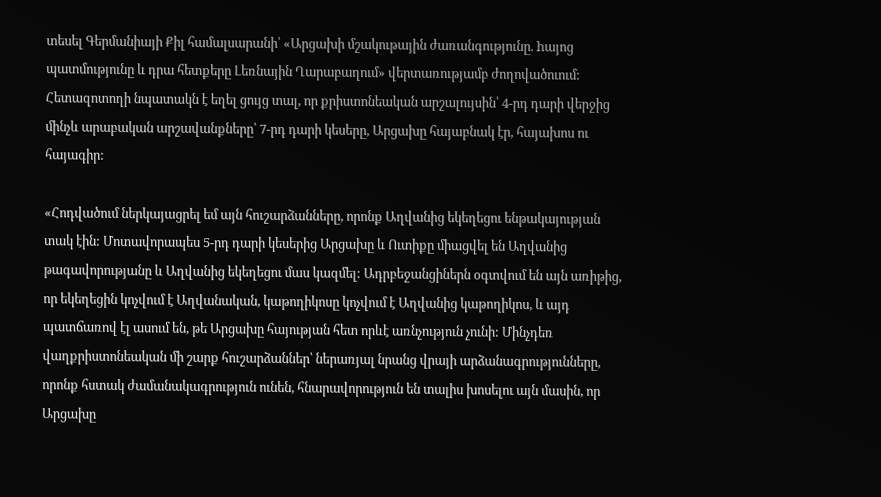տեսել Գերմանիայի Քիլ համալսարանի՝ «Արցախի մշակութային ժառանգությունը. hայոց պատմությունը և դրա հետքերը Լեռնային Ղարաբաղում» վերտառությամբ ժողովածուում: Հետազոտողի նպատակն է եղել ցույց տալ, որ քրիստոնեական արշալույսին՝ 4-րդ դարի վերջից մինչև արաբական արշավանքները՝ 7-րդ դարի կեսերը, Արցախը հայաբնակ էր, հայախոս ու հայագիր:

«Հոդվածում ներկայացրել եմ այն հուշարձանները, որոնք Աղվանից եկեղեցու ենթակայության տակ էին: Մոտավորապես 5-րդ դարի կեսերից Արցախը և Ուտիքը միացվել են Աղվանից թագավորությանը և Աղվանից եկեղեցու մաս կազմել: Ադրբեջանցիներն օգտվում են այն առիթից, որ եկեղեցին կոչվում է Աղվանական, կաթողիկոսը կոչվում է Աղվանից կաթողիկոս, և այդ պատճառով էլ ասում են, թե Արցախը հայության հետ որևէ առնչություն չունի: Մինչդեռ վաղքրիստոնեական մի շարք հուշարձաններ՝ ներառյալ նրանց վրայի արձանագրությունները, որոնք հստակ ժամանակագրություն ունեն, հնարավորություն են տալիս խոսելու այն մասին, որ Արցախը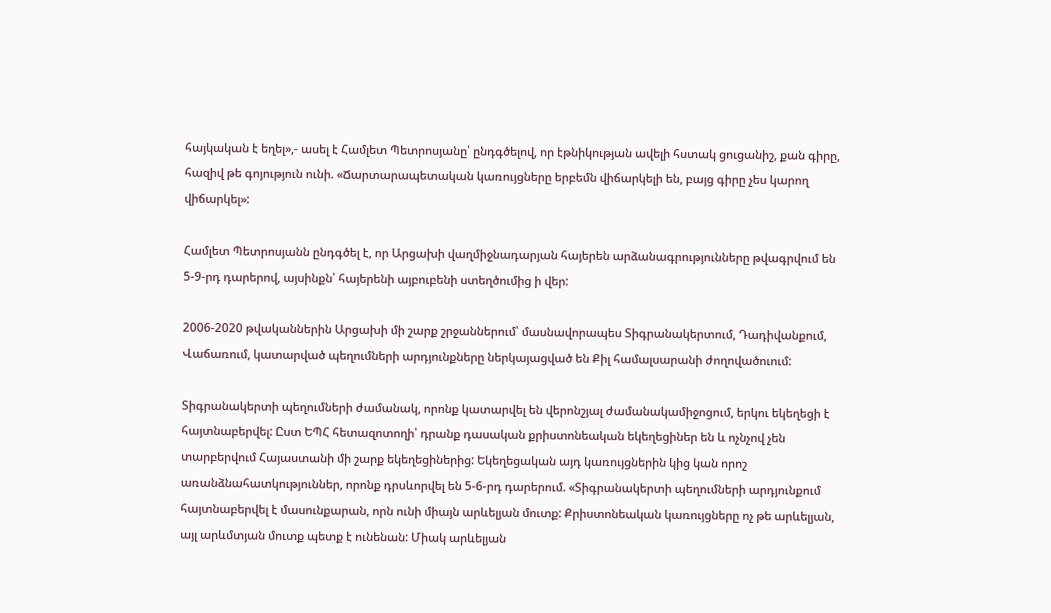հայկական է եղել»,- ասել է Համլետ Պետրոսյանը՝ ընդգծելով, որ էթնիկության ավելի հստակ ցուցանիշ, քան գիրը, հազիվ թե գոյություն ունի. «Ճարտարապետական կառույցները երբեմն վիճարկելի են, բայց գիրը չես կարող վիճարկել»:

Համլետ Պետրոսյանն ընդգծել է, որ Արցախի վաղմիջնադարյան հայերեն արձանագրությունները թվագրվում են 5-9-րդ դարերով, այսինքն՝ հայերենի այբուբենի ստեղծումից ի վեր:

2006-2020 թվականներին Արցախի մի շարք շրջաններում՝ մասնավորապես Տիգրանակերտում, Դադիվանքում, Վաճառում, կատարված պեղումների արդյունքները ներկայացված են Քիլ համալսարանի ժողովածուում:

Տիգրանակերտի պեղումների ժամանակ, որոնք կատարվել են վերոնշյալ ժամանակամիջոցում, երկու եկեղեցի է հայտնաբերվել: Ըստ ԵՊՀ հետազոտողի՝ դրանք դասական քրիստոնեական եկեղեցիներ են և ոչնչով չեն տարբերվում Հայաստանի մի շարք եկեղեցիներից: Եկեղեցական այդ կառույցներին կից կան որոշ առանձնահատկություններ, որոնք դրսևորվել են 5-6-րդ դարերում. «Տիգրանակերտի պեղումների արդյունքում հայտնաբերվել է մասունքարան, որն ունի միայն արևելյան մուտք: Քրիստոնեական կառույցները ոչ թե արևելյան, այլ արևմտյան մուտք պետք է ունենան: Միակ արևելյան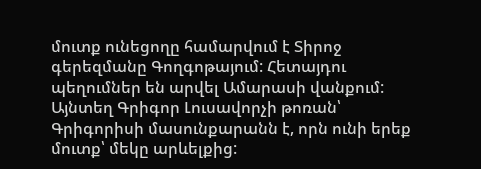մուտք ունեցողը համարվում է Տիրոջ գերեզմանը Գողգոթայում: Հետայդու պեղումներ են արվել Ամարասի վանքում: Այնտեղ Գրիգոր Լուսավորչի թոռան՝ Գրիգորիսի մասունքարանն է, որն ունի երեք մուտք՝ մեկը արևելքից: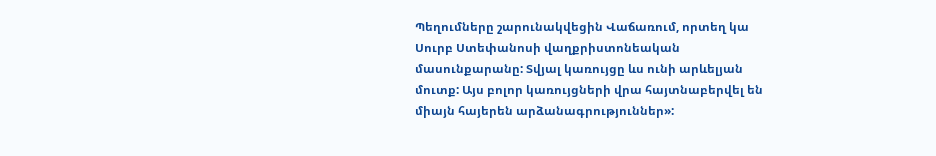Պեղումները շարունակվեցին Վաճառում, որտեղ կա Սուրբ Ստեփանոսի վաղքրիստոնեական մասունքարանը: Տվյալ կառույցը ևս ունի արևելյան մուտք: Այս բոլոր կառույցների վրա հայտնաբերվել են միայն հայերեն արձանագրություններ»: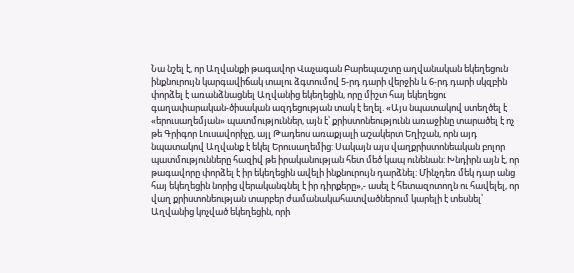Նա նշել է, որ Աղվանքի թագավոր Վաչագան Բարեպաշտը աղվանական եկեղեցուն ինքնուրույն կարգավիճակ տալու ձգտումով 5-րդ դարի վերջին և 6-րդ դարի սկզբին փորձել է առանձնացնել Աղվանից եկեղեցին, որը միշտ հայ եկեղեցու գաղափարական-ծիսական ազդեցության տակ է եղել. «Այս նպատակով ստեղծել է «երուսաղեմյան» պատմություններ, այն է՝ քրիստոնեությունն առաջինը տարածել է ոչ թե Գրիգոր Լուսավորիչը, այլ Թադեոս առաքյալի աշակերտ Եղիշան, որն այդ նպատակով Աղվանք է եկել Երուսաղեմից: Սակայն այս վաղքրիստոնեական բոլոր պատմությունները հազիվ թե իրականության հետ մեծ կապ ունենան: Խնդիրն այն է, որ թագավորը փորձել է իր եկեղեցին ավելի ինքնուրույն դարձնել: Մինչդեռ մեկ դար անց հայ եկեղեցին նորից վերականգնել է իր դիրքերը»,- ասել է հետազոտողն ու հավելել, որ վաղ քրիստոնեության տարբեր ժամանակահատվածներում կարելի է տեսնել՝ Աղվանից կոչված եկեղեցին, որի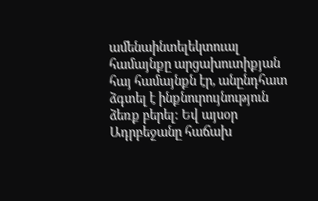ամենաինտելեկտուալ համայնքը արցախուտիքյան հայ համայնքն էր, անընդհատ ձգտել է ինքնուրույնություն ձեռք բերել: Եվ այսօր Ադրբեջանը հաճախ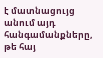է մատնացույց անում այդ հանգամանքները, թե հայ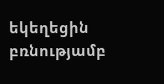եկեղեցին բռնությամբ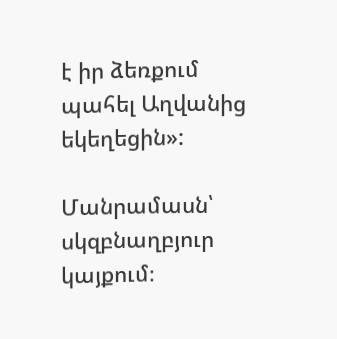է իր ձեռքում  պահել Աղվանից եկեղեցին»:

Մանրամասն՝ սկզբնաղբյուր կայքում։